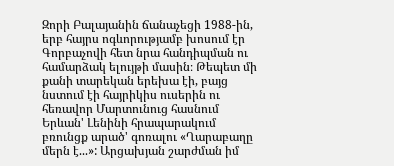Զորի Բալայանին ճանաչեցի 1988-ին, երբ հայրս ոգևորությամբ խոսում էր Գորբաչովի հետ նրա հանդիպման ու համարձակ ելույթի մասին։ Թեպետ մի քանի տարեկան երեխա էի, բայց նստում էի հայրիկիս ուսերին ու հեռավոր Մարտունուց հասնում Երևան' Լենինի հրապարակում բռունցք արած' գոռալու «Ղարաբաղը մերն է...»: Արցախյան շարժման իմ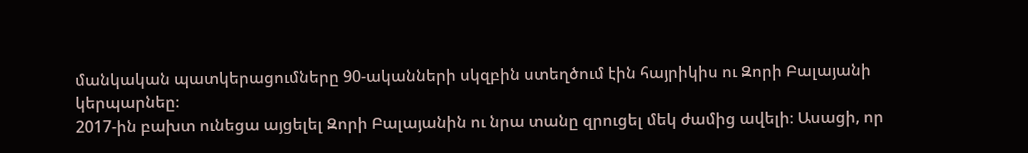մանկական պատկերացումները 90-ականների սկզբին ստեղծում էին հայրիկիս ու Զորի Բալայանի կերպարնեը։
2017-ին բախտ ունեցա այցելել Զորի Բալայանին ու նրա տանը զրուցել մեկ ժամից ավելի։ Ասացի, որ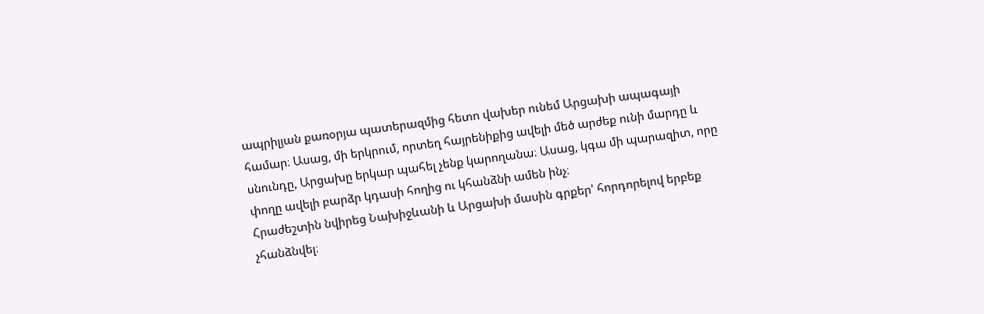ապրիլյան քառօրյա պատերազմից հետո վախեր ունեմ Արցախի ապագայի համար։ Ասաց, մի երկրում, որտեղ հայրենիքից ավելի մեծ արժեք ունի մարդը և սնունդը, Արցախը երկար պահել չենք կարողանա։ Ասաց, կգա մի պարազիտ, որը փողը ավելի բարձր կդասի հողից ու կհանձնի ամեն ինչ։
Հրաժեշտին նվիրեց Նախիջևանի և Արցախի մասին գրքեր' հորդորելով երբեք չհանձնվել։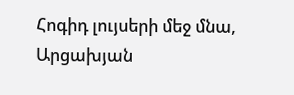Հոգիդ լույսերի մեջ մնա, Արցախյան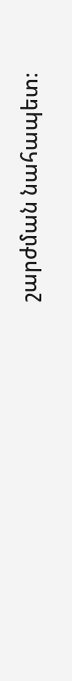շարժման նահապետ։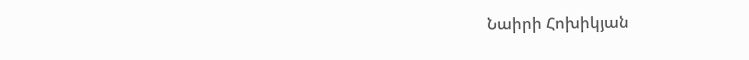Նաիրի Հոխիկյան